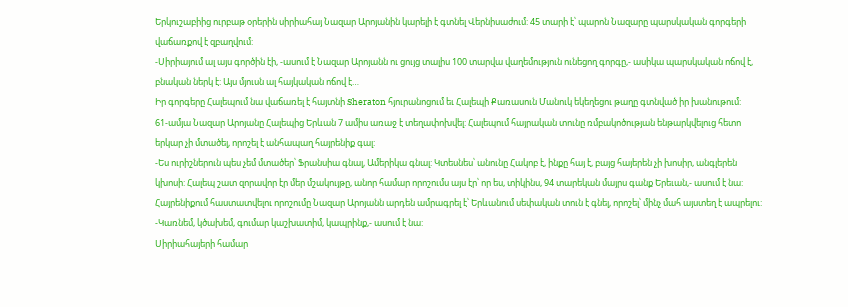Երկուշաբիից ուրբաթ օրերին սիրիահայ Նազար Արոյանին կարելի է գտնել Վերնիսաժում: 45 տարի է՝ պարոն Նազարը պարսկական գորգերի վաճառքով է զբաղվում:
-Սիրիայում ալ այս գործին էի, -ասում է Նազար Արոյանն ու ցույց տալիս 100 տարվա վաղեմություն ունեցող գորգը,- ասիկա պարսկական ոճով է, բնական ներկ է: Այս մյուսն ալ հայկական ոճով է…
Իր գորգերը Հալեպում նա վաճառել է հայտնի Sheraton հյուրանոցում եւ Հալեպի Քառասուն Մանուկ եկեղեցու թաղը գտնված իր խանութում:
61-ամյա Նազար Արոյանը Հալեպից Երևան 7 ամիս առաջ է տեղափոխվել: Հալեպում հայրական տունը ռմբակոծության ենթարկվելուց հետո երկար չի մտածել, որոշել է անհապաղ հայրենիք գալ:
-Ես ուրիշներուն պես չեմ մտածեր՝ Ֆրանսիա գնալ, Ամերիկա գնալ: Կտեսնես՝ անունը Հակոբ է, ինքը հայ է, բայց հայերեն չի խոսիր, անգլերեն կխոսի: Հալեպ շատ զորավոր էր մեր մշակույթը, անոր համար որոշումս այս էր՝ որ ես, տիկինս, 94 տարեկան մայրս գանք Երեւան,- ասում է նա:
Հայրենիքում հաստատվելու որոշումը Նազար Արոյանն արդեն ամրագրել է՝ Երևանում սեփական տուն է գնել, որոշել՝ մինչ մահ այստեղ է ապրելու:
-Կառնեմ, կծախեմ, գումար կաշխատիմ, կապրինք,- ասում է նա:
Սիրիահայերի համար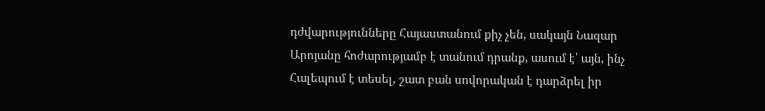դժվարությունները Հայաստանում քիչ չեն, սակայն Նազար Արոյանը հոժարությամբ է տանում դրանք, ասում է՝ այն, ինչ Հալեպում է տեսել, շատ բան սովորական է դարձրել իր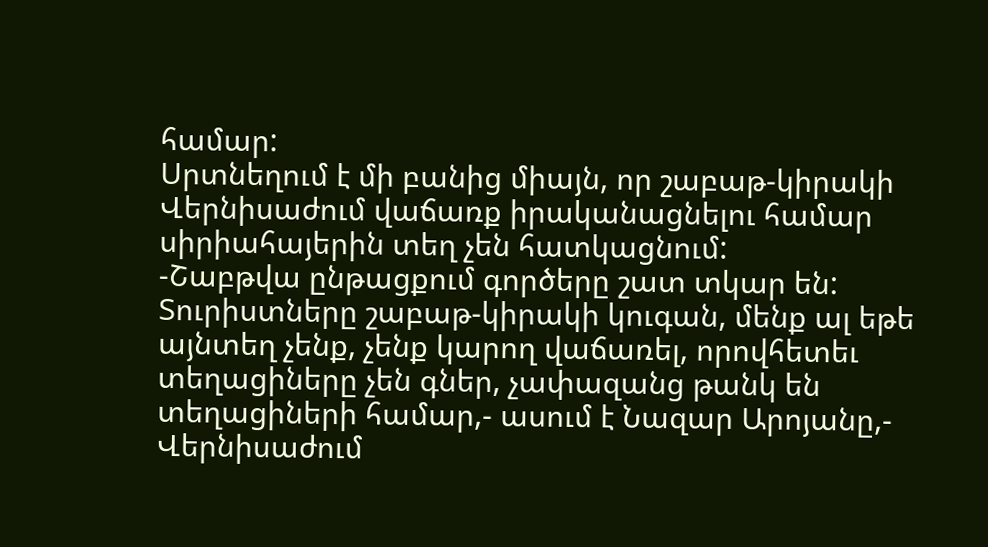համար:
Սրտնեղում է մի բանից միայն, որ շաբաթ-կիրակի Վերնիսաժում վաճառք իրականացնելու համար սիրիահայերին տեղ չեն հատկացնում:
-Շաբթվա ընթացքում գործերը շատ տկար են: Տուրիստները շաբաթ-կիրակի կուգան, մենք ալ եթե այնտեղ չենք, չենք կարող վաճառել, որովհետեւ տեղացիները չեն գներ, չափազանց թանկ են տեղացիների համար,- ասում է Նազար Արոյանը,- Վերնիսաժում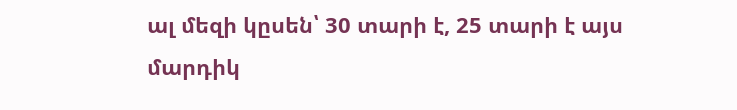ալ մեզի կըսեն՝ 30 տարի է, 25 տարի է այս մարդիկ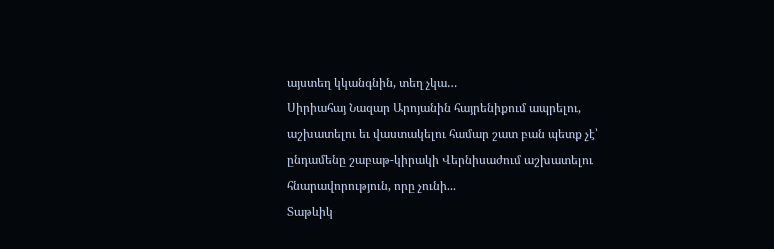այստեղ կկանգնին, տեղ չկա…
Սիրիահայ Նազար Արոյանին հայրենիքում ապրելու, աշխատելու եւ վաստակելու համար շատ բան պետք չէ՝ ընդամենը շաբաթ-կիրակի Վերնիսաժում աշխատելու հնարավորություն, որը չունի...
Տաթևիկ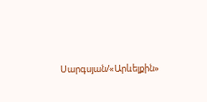Սարգսյան/«Արևելքին»